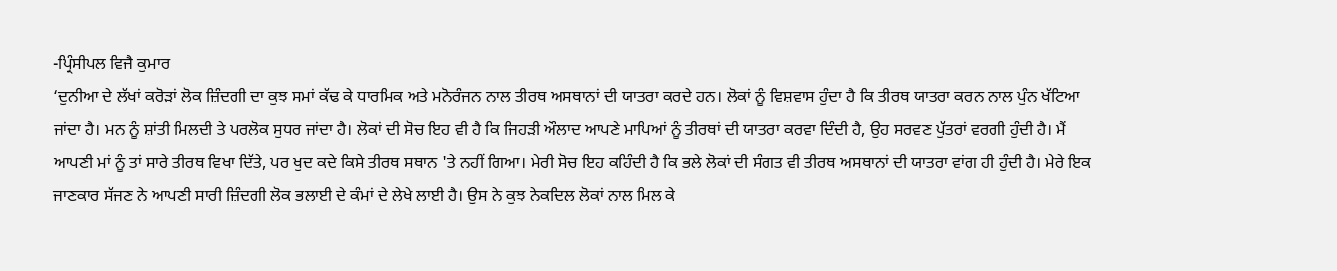-ਪ੍ਰਿੰਸੀਪਲ ਵਿਜੈ ਕੁਮਾਰ
‘ਦੁਨੀਆ ਦੇ ਲੱਖਾਂ ਕਰੋੜਾਂ ਲੋਕ ਜ਼ਿੰਦਗੀ ਦਾ ਕੁਝ ਸਮਾਂ ਕੱਢ ਕੇ ਧਾਰਮਿਕ ਅਤੇ ਮਨੋਰੰਜਨ ਨਾਲ ਤੀਰਥ ਅਸਥਾਨਾਂ ਦੀ ਯਾਤਰਾ ਕਰਦੇ ਹਨ। ਲੋਕਾਂ ਨੂੰ ਵਿਸ਼ਵਾਸ ਹੁੰਦਾ ਹੈ ਕਿ ਤੀਰਥ ਯਾਤਰਾ ਕਰਨ ਨਾਲ ਪੁੰਨ ਖੱਟਿਆ ਜਾਂਦਾ ਹੈ। ਮਨ ਨੂੰ ਸ਼ਾਂਤੀ ਮਿਲਦੀ ਤੇ ਪਰਲੋਕ ਸੁਧਰ ਜਾਂਦਾ ਹੈ। ਲੋਕਾਂ ਦੀ ਸੋਚ ਇਹ ਵੀ ਹੈ ਕਿ ਜਿਹੜੀ ਔਲਾਦ ਆਪਣੇ ਮਾਪਿਆਂ ਨੂੰ ਤੀਰਥਾਂ ਦੀ ਯਾਤਰਾ ਕਰਵਾ ਦਿੰਦੀ ਹੈ, ਉਹ ਸਰਵਣ ਪੁੱਤਰਾਂ ਵਰਗੀ ਹੁੰਦੀ ਹੈ। ਮੈਂ ਆਪਣੀ ਮਾਂ ਨੂੰ ਤਾਂ ਸਾਰੇ ਤੀਰਥ ਵਿਖਾ ਦਿੱਤੇ, ਪਰ ਖੁਦ ਕਦੇ ਕਿਸੇ ਤੀਰਥ ਸਥਾਨ 'ਤੇ ਨਹੀਂ ਗਿਆ। ਮੇਰੀ ਸੋਚ ਇਹ ਕਹਿੰਦੀ ਹੈ ਕਿ ਭਲੇ ਲੋਕਾਂ ਦੀ ਸੰਗਤ ਵੀ ਤੀਰਥ ਅਸਥਾਨਾਂ ਦੀ ਯਾਤਰਾ ਵਾਂਗ ਹੀ ਹੁੰਦੀ ਹੈ। ਮੇਰੇ ਇਕ ਜਾਣਕਾਰ ਸੱਜਣ ਨੇ ਆਪਣੀ ਸਾਰੀ ਜ਼ਿੰਦਗੀ ਲੋਕ ਭਲਾਈ ਦੇ ਕੰਮਾਂ ਦੇ ਲੇਖੇ ਲਾਈ ਹੈ। ਉਸ ਨੇ ਕੁਝ ਨੇਕਦਿਲ ਲੋਕਾਂ ਨਾਲ ਮਿਲ ਕੇ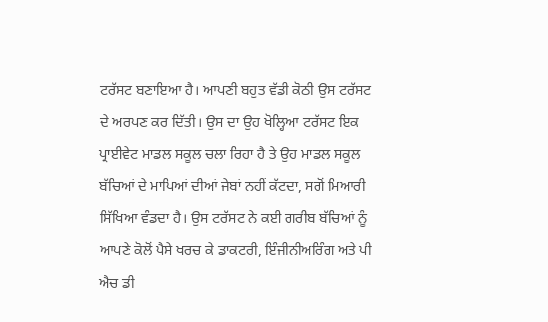ਟਰੱਸਟ ਬਣਾਇਆ ਹੈ। ਆਪਣੀ ਬਹੁਤ ਵੱਡੀ ਕੋਠੀ ਉਸ ਟਰੱਸਟ ਦੇ ਅਰਪਣ ਕਰ ਦਿੱਤੀ। ਉਸ ਦਾ ਉਹ ਖੋਲ੍ਹਿਆ ਟਰੱਸਟ ਇਕ ਪ੍ਰਾਈਵੇਟ ਮਾਡਲ ਸਕੂਲ ਚਲਾ ਰਿਹਾ ਹੈ ਤੇ ਉਹ ਮਾਡਲ ਸਕੂਲ ਬੱਚਿਆਂ ਦੇ ਮਾਪਿਆਂ ਦੀਆਂ ਜੇਬਾਂ ਨਹੀਂ ਕੱਟਦਾ, ਸਗੋਂ ਮਿਆਰੀ ਸਿੱਖਿਆ ਵੰਡਦਾ ਹੈ। ਉਸ ਟਰੱਸਟ ਨੇ ਕਈ ਗਰੀਬ ਬੱਚਿਆਂ ਨੂੰ ਆਪਣੇ ਕੋਲੋਂ ਪੈਸੇ ਖਰਚ ਕੇ ਡਾਕਟਰੀ, ਇੰਜੀਨੀਅਰਿੰਗ ਅਤੇ ਪੀ ਐਚ ਡੀ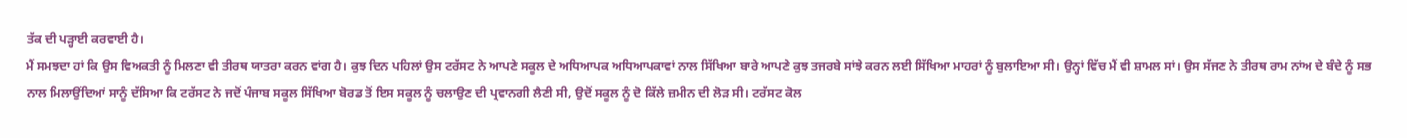ਤੱਕ ਦੀ ਪੜ੍ਹਾਈ ਕਰਵਾਈ ਹੈ।
ਮੈਂ ਸਮਝਦਾ ਹਾਂ ਕਿ ਉਸ ਵਿਅਕਤੀ ਨੂੰ ਮਿਲਣਾ ਵੀ ਤੀਰਥ ਯਾਤਰਾ ਕਰਨ ਵਾਂਗ ਹੈ। ਕੁਝ ਦਿਨ ਪਹਿਲਾਂ ਉਸ ਟਰੱਸਟ ਨੇ ਆਪਣੇ ਸਕੂਲ ਦੇ ਅਧਿਆਪਕ ਅਧਿਆਪਕਾਵਾਂ ਨਾਲ ਸਿੱਖਿਆ ਬਾਰੇ ਆਪਣੇ ਕੁਝ ਤਜਰਬੇ ਸਾਂਝੇ ਕਰਨ ਲਈ ਸਿੱਖਿਆ ਮਾਹਰਾਂ ਨੂੰ ਬੁਲਾਇਆ ਸੀ। ਉਨ੍ਹਾਂ ਵਿੱਚ ਮੈਂ ਵੀ ਸ਼ਾਮਲ ਸਾਂ। ਉਸ ਸੱਜਣ ਨੇ ਤੀਰਥ ਰਾਮ ਨਾਂਅ ਦੇ ਬੰਦੇ ਨੂੰ ਸਭ ਨਾਲ ਮਿਲਾਉਂਦਿਆਂ ਸਾਨੂੰ ਦੱਸਿਆ ਕਿ ਟਰੱਸਟ ਨੇ ਜਦੋਂ ਪੰਜਾਬ ਸਕੂਲ ਸਿੱਖਿਆ ਬੋਰਡ ਤੋਂ ਇਸ ਸਕੂਲ ਨੂੰ ਚਲਾਉਣ ਦੀ ਪ੍ਰਵਾਨਗੀ ਲੈਣੀ ਸੀ, ਉਦੋਂ ਸਕੂਲ ਨੂੰ ਦੋ ਕਿੱਲੇ ਜ਼ਮੀਨ ਦੀ ਲੋੜ ਸੀ। ਟਰੱਸਟ ਕੋਲ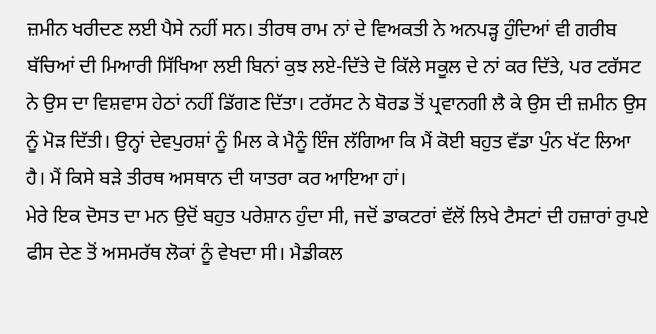ਜ਼ਮੀਨ ਖਰੀਦਣ ਲਈ ਪੈਸੇ ਨਹੀਂ ਸਨ। ਤੀਰਥ ਰਾਮ ਨਾਂ ਦੇ ਵਿਅਕਤੀ ਨੇ ਅਨਪੜ੍ਹ ਹੁੰਦਿਆਂ ਵੀ ਗਰੀਬ ਬੱਚਿਆਂ ਦੀ ਮਿਆਰੀ ਸਿੱਖਿਆ ਲਈ ਬਿਨਾਂ ਕੁਝ ਲਏ-ਦਿੱਤੇ ਦੋ ਕਿੱਲੇ ਸਕੂਲ ਦੇ ਨਾਂ ਕਰ ਦਿੱਤੇ, ਪਰ ਟਰੱਸਟ ਨੇ ਉਸ ਦਾ ਵਿਸ਼ਵਾਸ ਹੇਠਾਂ ਨਹੀਂ ਡਿੱਗਣ ਦਿੱਤਾ। ਟਰੱਸਟ ਨੇ ਬੋਰਡ ਤੋਂ ਪ੍ਰਵਾਨਗੀ ਲੈ ਕੇ ਉਸ ਦੀ ਜ਼ਮੀਨ ਉਸ ਨੂੰ ਮੋੜ ਦਿੱਤੀ। ਉਨ੍ਹਾਂ ਦੇਵਪੁਰਸ਼ਾਂ ਨੂੰ ਮਿਲ ਕੇ ਮੈਨੂੰ ਇੰਜ ਲੱਗਿਆ ਕਿ ਮੈਂ ਕੋਈ ਬਹੁਤ ਵੱਡਾ ਪੁੰਨ ਖੱਟ ਲਿਆ ਹੈ। ਮੈਂ ਕਿਸੇ ਬੜੇ ਤੀਰਥ ਅਸਥਾਨ ਦੀ ਯਾਤਰਾ ਕਰ ਆਇਆ ਹਾਂ।
ਮੇਰੇ ਇਕ ਦੋਸਤ ਦਾ ਮਨ ਉਦੋਂ ਬਹੁਤ ਪਰੇਸ਼ਾਨ ਹੁੰਦਾ ਸੀ, ਜਦੋਂ ਡਾਕਟਰਾਂ ਵੱਲੋਂ ਲਿਖੇ ਟੈਸਟਾਂ ਦੀ ਹਜ਼ਾਰਾਂ ਰੁਪਏ ਫੀਸ ਦੇਣ ਤੋਂ ਅਸਮਰੱਥ ਲੋਕਾਂ ਨੂੰ ਵੇਖਦਾ ਸੀ। ਮੈਡੀਕਲ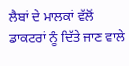ਲੈਬਾਂ ਦੇ ਮਾਲਕਾਂ ਵੱਲੋਂ ਡਾਕਟਰਾਂ ਨੂੰ ਦਿੱਤੇ ਜਾਣ ਵਾਲੇ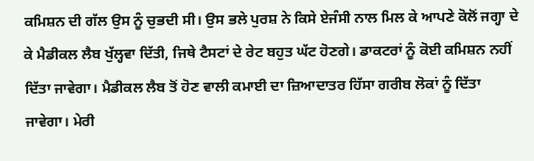ਕਮਿਸ਼ਨ ਦੀ ਗੱਲ ਉਸ ਨੂੰ ਚੁਭਦੀ ਸੀ। ਉਸ ਭਲੇ ਪੁਰਸ਼ ਨੇ ਕਿਸੇ ਏਜੰਸੀ ਨਾਲ ਮਿਲ ਕੇ ਆਪਣੇ ਕੋਲੋਂ ਜਗ੍ਹਾ ਦੇ ਕੇ ਮੈਡੀਕਲ ਲੈਬ ਖੁੱਲ੍ਹਵਾ ਦਿੱਤੀ, ਜਿਥੇ ਟੈਸਟਾਂ ਦੇ ਰੇਟ ਬਹੁਤ ਘੱਟ ਹੋਣਗੇ। ਡਾਕਟਰਾਂ ਨੂੰ ਕੋਈ ਕਮਿਸ਼ਨ ਨਹੀਂ ਦਿੱਤਾ ਜਾਵੇਗਾ। ਮੈਡੀਕਲ ਲੈਬ ਤੋਂ ਹੋਣ ਵਾਲੀ ਕਮਾਈ ਦਾ ਜ਼ਿਆਦਾਤਰ ਹਿੱਸਾ ਗਰੀਬ ਲੋਕਾਂ ਨੂੰ ਦਿੱਤਾ ਜਾਵੇਗਾ। ਮੇਰੀ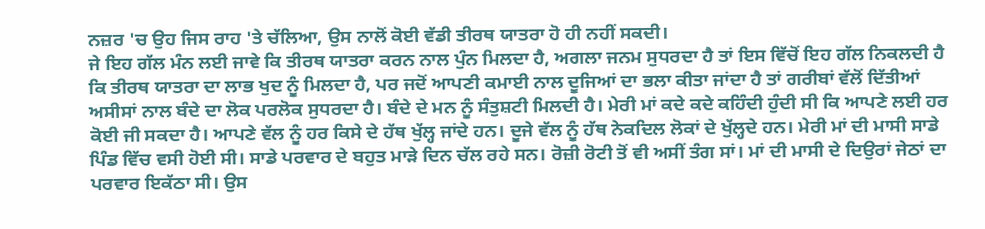ਨਜ਼ਰ 'ਚ ਉਹ ਜਿਸ ਰਾਹ 'ਤੇ ਚੱਲਿਆ, ਉਸ ਨਾਲੋਂ ਕੋਈ ਵੱਡੀ ਤੀਰਥ ਯਾਤਰਾ ਹੋ ਹੀ ਨਹੀਂ ਸਕਦੀ।
ਜੇ ਇਹ ਗੱਲ ਮੰਨ ਲਈ ਜਾਵੇ ਕਿ ਤੀਰਥ ਯਾਤਰਾ ਕਰਨ ਨਾਲ ਪੁੰਨ ਮਿਲਦਾ ਹੈ, ਅਗਲਾ ਜਨਮ ਸੁਧਰਦਾ ਹੈ ਤਾਂ ਇਸ ਵਿੱਚੋਂ ਇਹ ਗੱਲ ਨਿਕਲਦੀ ਹੈ ਕਿ ਤੀਰਥ ਯਾਤਰਾ ਦਾ ਲਾਭ ਖੁਦ ਨੂੰ ਮਿਲਦਾ ਹੈ, ਪਰ ਜਦੋਂ ਆਪਣੀ ਕਮਾਈ ਨਾਲ ਦੂਜਿਆਂ ਦਾ ਭਲਾ ਕੀਤਾ ਜਾਂਦਾ ਹੈ ਤਾਂ ਗਰੀਬਾਂ ਵੱਲੋਂ ਦਿੱਤੀਆਂ ਅਸੀਸਾਂ ਨਾਲ ਬੰਦੇ ਦਾ ਲੋਕ ਪਰਲੋਕ ਸੁਧਰਦਾ ਹੈ। ਬੰਦੇ ਦੇ ਮਨ ਨੂੰ ਸੰਤੁਸ਼ਟੀ ਮਿਲਦੀ ਹੈ। ਮੇਰੀ ਮਾਂ ਕਦੇ ਕਦੇ ਕਹਿੰਦੀ ਹੁੰਦੀ ਸੀ ਕਿ ਆਪਣੇ ਲਈ ਹਰ ਕੋਈ ਜੀ ਸਕਦਾ ਹੈ। ਆਪਣੇ ਵੱਲ ਨੂੰ ਹਰ ਕਿਸੇ ਦੇ ਹੱਥ ਖੁੱਲ੍ਹ ਜਾਂਦੇ ਹਨ। ਦੂਜੇ ਵੱਲ ਨੂੰ ਹੱਥ ਨੇਕਦਿਲ ਲੋਕਾਂ ਦੇ ਖੁੱਲ੍ਹਦੇ ਹਨ। ਮੇਰੀ ਮਾਂ ਦੀ ਮਾਸੀ ਸਾਡੇ ਪਿੰਡ ਵਿੱਚ ਵਸੀ ਹੋਈ ਸੀ। ਸਾਡੇ ਪਰਵਾਰ ਦੇ ਬਹੁਤ ਮਾੜੇ ਦਿਨ ਚੱਲ ਰਹੇ ਸਨ। ਰੋਜ਼ੀ ਰੋਟੀ ਤੋਂ ਵੀ ਅਸੀਂ ਤੰਗ ਸਾਂ। ਮਾਂ ਦੀ ਮਾਸੀ ਦੇ ਦਿਉਰਾਂ ਜੇਠਾਂ ਦਾ ਪਰਵਾਰ ਇਕੱਠਾ ਸੀ। ਉਸ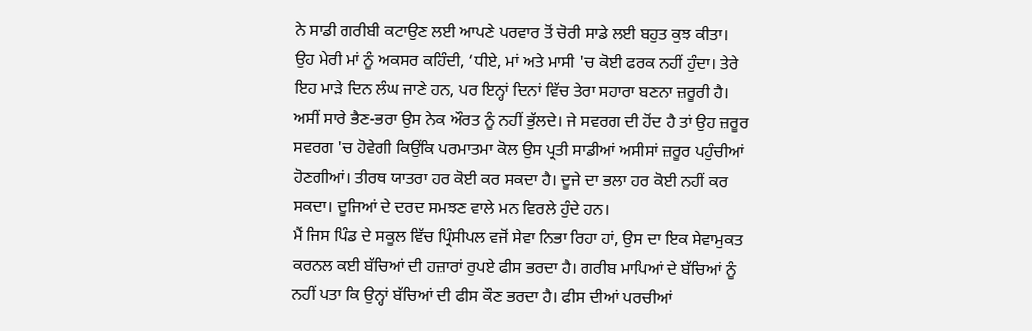ਨੇ ਸਾਡੀ ਗਰੀਬੀ ਕਟਾਉਣ ਲਈ ਆਪਣੇ ਪਰਵਾਰ ਤੋਂ ਚੋਰੀ ਸਾਡੇ ਲਈ ਬਹੁਤ ਕੁਝ ਕੀਤਾ। ਉਹ ਮੇਰੀ ਮਾਂ ਨੂੰ ਅਕਸਰ ਕਹਿੰਦੀ, ‘ਧੀਏ, ਮਾਂ ਅਤੇ ਮਾਸੀ 'ਚ ਕੋਈ ਫਰਕ ਨਹੀਂ ਹੁੰਦਾ। ਤੇਰੇ ਇਹ ਮਾੜੇ ਦਿਨ ਲੰਘ ਜਾਣੇ ਹਨ, ਪਰ ਇਨ੍ਹਾਂ ਦਿਨਾਂ ਵਿੱਚ ਤੇਰਾ ਸਹਾਰਾ ਬਣਨਾ ਜ਼ਰੂਰੀ ਹੈ। ਅਸੀਂ ਸਾਰੇ ਭੈਣ-ਭਰਾ ਉਸ ਨੇਕ ਔਰਤ ਨੂੰ ਨਹੀਂ ਭੁੱਲਦੇ। ਜੇ ਸਵਰਗ ਦੀ ਹੋਂਦ ਹੈ ਤਾਂ ਉਹ ਜ਼ਰੂਰ ਸਵਰਗ 'ਚ ਹੋਵੇਗੀ ਕਿਉਂਕਿ ਪਰਮਾਤਮਾ ਕੋਲ ਉਸ ਪ੍ਰਤੀ ਸਾਡੀਆਂ ਅਸੀਸਾਂ ਜ਼ਰੂਰ ਪਹੁੰਚੀਆਂ ਹੋਣਗੀਆਂ। ਤੀਰਥ ਯਾਤਰਾ ਹਰ ਕੋਈ ਕਰ ਸਕਦਾ ਹੈ। ਦੂਜੇ ਦਾ ਭਲਾ ਹਰ ਕੋਈ ਨਹੀਂ ਕਰ ਸਕਦਾ। ਦੂਜਿਆਂ ਦੇ ਦਰਦ ਸਮਝਣ ਵਾਲੇ ਮਨ ਵਿਰਲੇ ਹੁੰਦੇ ਹਨ।
ਮੈਂ ਜਿਸ ਪਿੰਡ ਦੇ ਸਕੂਲ ਵਿੱਚ ਪ੍ਰਿੰਸੀਪਲ ਵਜੋਂ ਸੇਵਾ ਨਿਭਾ ਰਿਹਾ ਹਾਂ, ਉਸ ਦਾ ਇਕ ਸੇਵਾਮੁਕਤ ਕਰਨਲ ਕਈ ਬੱਚਿਆਂ ਦੀ ਹਜ਼ਾਰਾਂ ਰੁਪਏ ਫੀਸ ਭਰਦਾ ਹੈ। ਗਰੀਬ ਮਾਪਿਆਂ ਦੇ ਬੱਚਿਆਂ ਨੂੰ ਨਹੀਂ ਪਤਾ ਕਿ ਉਨ੍ਹਾਂ ਬੱਚਿਆਂ ਦੀ ਫੀਸ ਕੌਣ ਭਰਦਾ ਹੈ। ਫੀਸ ਦੀਆਂ ਪਰਚੀਆਂ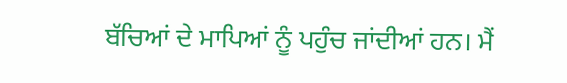ਬੱਚਿਆਂ ਦੇ ਮਾਪਿਆਂ ਨੂੰ ਪਹੁੰਚ ਜਾਂਦੀਆਂ ਹਨ। ਮੈਂ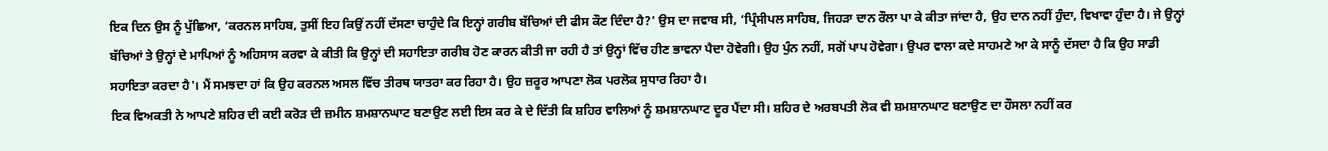ਇਕ ਦਿਨ ਉਸ ਨੂੰ ਪੁੱਛਿਆ, ‘ਕਰਨਲ ਸਾਹਿਬ, ਤੁਸੀਂ ਇਹ ਕਿਉਂ ਨਹੀਂ ਦੱਸਣਾ ਚਾਹੁੰਦੇ ਕਿ ਇਨ੍ਹਾਂ ਗਰੀਬ ਬੱਚਿਆਂ ਦੀ ਫੀਸ ਕੌਣ ਦਿੰਦਾ ਹੈ?' ਉਸ ਦਾ ਜਵਾਬ ਸੀ, ‘ਪ੍ਰਿੰਸੀਪਲ ਸਾਹਿਬ, ਜਿਹੜਾ ਦਾਨ ਰੌਲਾ ਪਾ ਕੇ ਕੀਤਾ ਜਾਂਦਾ ਹੈ, ਉਹ ਦਾਨ ਨਹੀਂ ਹੁੰਦਾ, ਵਿਖਾਵਾ ਹੁੰਦਾ ਹੈ। ਜੇ ਉਨ੍ਹਾਂ ਬੱਚਿਆਂ ਤੇ ਉਨ੍ਹਾਂ ਦੇ ਮਾਪਿਆਂ ਨੂੰ ਅਹਿਸਾਸ ਕਰਵਾ ਕੇ ਕੀਤੀ ਕਿ ਉਨ੍ਹਾਂ ਦੀ ਸਹਾਇਤਾ ਗਰੀਬ ਹੋਣ ਕਾਰਨ ਕੀਤੀ ਜਾ ਰਹੀ ਹੈ ਤਾਂ ਉਨ੍ਹਾਂ ਵਿੱਚ ਹੀਣ ਭਾਵਨਾ ਪੈਦਾ ਹੋਵੇਗੀ। ਉਹ ਪੁੰਨ ਨਹੀਂ, ਸਗੋਂ ਪਾਪ ਹੋਵੇਗਾ। ਉਪਰ ਵਾਲਾ ਕਦੇ ਸਾਹਮਣੇ ਆ ਕੇ ਸਾਨੂੰ ਦੱਸਦਾ ਹੈ ਕਿ ਉਹ ਸਾਡੀ ਸਹਾਇਤਾ ਕਰਦਾ ਹੈ'। ਮੈਂ ਸਮਝਦਾ ਹਾਂ ਕਿ ਉਹ ਕਰਨਲ ਅਸਲ ਵਿੱਚ ਤੀਰਥ ਯਾਤਰਾ ਕਰ ਰਿਹਾ ਹੈ। ਉਹ ਜ਼ਰੂਰ ਆਪਣਾ ਲੋਕ ਪਰਲੋਕ ਸੁਧਾਰ ਰਿਹਾ ਹੈ।
ਇਕ ਵਿਅਕਤੀ ਨੇ ਆਪਣੇ ਸ਼ਹਿਰ ਦੀ ਕਈ ਕਰੋੜ ਦੀ ਜ਼ਮੀਨ ਸ਼ਮਸ਼ਾਨਘਾਟ ਬਣਾਉਣ ਲਈ ਇਸ ਕਰ ਕੇ ਦੇ ਦਿੱਤੀ ਕਿ ਸ਼ਹਿਰ ਵਾਲਿਆਂ ਨੂੰ ਸ਼ਮਸ਼ਾਨਘਾਟ ਦੂਰ ਪੈਂਦਾ ਸੀ। ਸ਼ਹਿਰ ਦੇ ਅਰਬਪਤੀ ਲੋਕ ਵੀ ਸ਼ਮਸ਼ਾਨਘਾਟ ਬਣਾਉਣ ਦਾ ਹੌਸਲਾ ਨਹੀਂ ਕਰ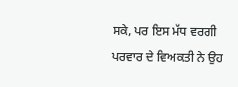ਸਕੇ, ਪਰ ਇਸ ਮੱਧ ਵਰਗੀ ਪਰਵਾਰ ਦੇ ਵਿਅਕਤੀ ਨੇ ਉਹ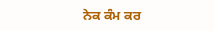ਨੇਕ ਕੰਮ ਕਰ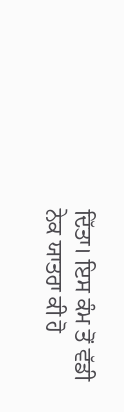ਦਿੱਤਾ। ਇਸ ਕੰਮ ਤੋਂ ਵੱਡੀ ਨੇਕ ਯਾਤਰਾ ਕੀ ਹੋ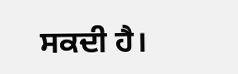ਸਕਦੀ ਹੈ।